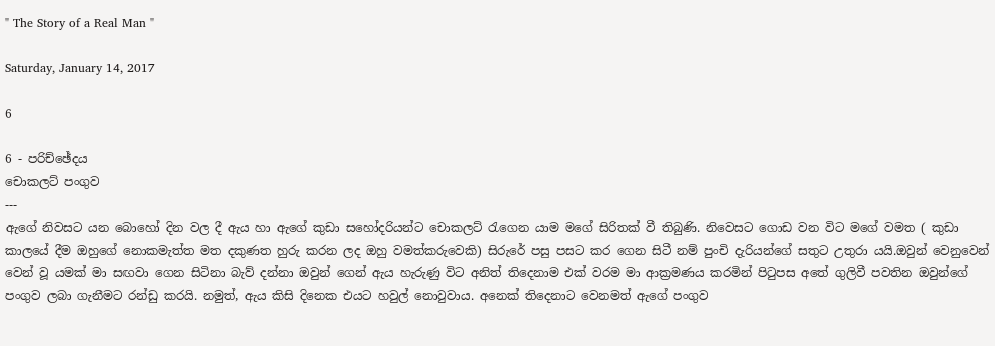" The Story of a Real Man "

Saturday, January 14, 2017

6

6 - පරිච්ඡේදය
චොකලට් පංගුව
---
ඇගේ නිවසට යන බොහෝ දින වල දී ඇය හා ඇගේ කුඩා සහෝදරියන්ට චොකලට් රැගෙන යාම මගේ සිරිතක් වී තිබුණි. නිවෙසට ගොඩ වන විට මගේ වමත ( කුඩා කාලයේ දීම ඔහුගේ නොකමැත්ත මත දකුණත හුරු කරන ලද ඔහු වමත්කරුවෙකි) සිරුරේ පසු පසට කර ගෙන සිටී නම් පුංචි දැරියන්ගේ සතුට උතුරා යයි.ඔවුන් වෙනුවෙන් වෙන් වූ යමක් මා සඟවා ගෙන සිටිනා බැව් දන්නා ඔවුන් ගෙන් ඇය හැරුණු විට අනිත් තිදෙනාම එක් වරම මා ආක්‍රමණය කරමින් පිටුපස අතේ ගුලිවී පවතින ඔවුන්ගේ පංගුව ලබා ගැනීමට රන්ඩු කරයි. නමුත්, ඇය කිසි දිනෙක එයට හවුල් නොවුවාය. අනෙක් තිදෙනාට වෙනමත් ඇගේ පංගුව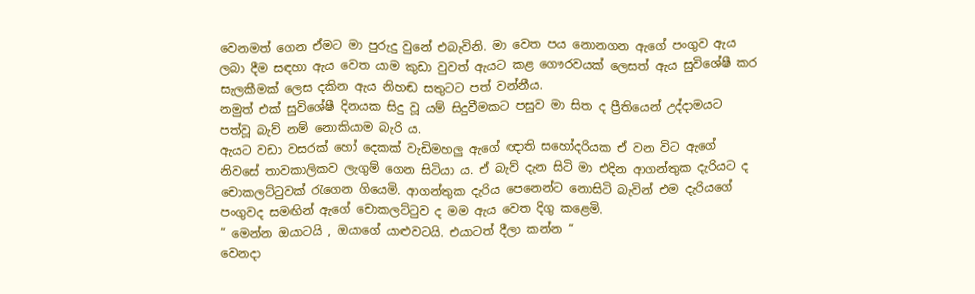වෙනමත් ගෙන ඒමට මා පුරුදු වුනේ එබැවිනි. මා වෙත පය නොනගන ඇගේ පංගුව ඇය ලබා දීම සඳහා ඇය වෙත යාම කුඩා වුවත් ඇයට කළ ගෞරවයක් ලෙසත් ඇය සුවිශේෂී කර සැලකීමක් ලෙස දකින ඇය නිහඬ සතුටට පත් වන්නීය.
නමුත් එක් සුවිශේෂී දිනයක සිදු වූ යම් සිදුවීමකට පසුව මා සිත ද ප්‍රීතියෙන් උද්දාමයට පත්වූ බැව් නම් නොකියාම බැරි ය.
ඇයට වඩා වසරක් හෝ දෙකක් වැඩිමහලු ඇගේ ඥාති සහෝදරියක ඒ වන විට ඇගේ නිවසේ තාවකාලිකව ලැගුම් ගෙන සිටියා ය. ඒ බැව් දැන සිටි මා එදින ආගන්තුක දැරියට ද චොකලට්ටුවක් රැගෙන ගියෙමි. ආගන්තුක දැරිය පෙනෙන්ට නොසිටි බැවින් එම දැරියගේ පංගුවද සමඟින් ඇගේ චොකලට්ටුව ද මම ඇය වෙත දිගු කළෙමි.
“ මෙන්න ඔයාටයි , ඔයාගේ යාළුවටයි. එයාටත් දීලා කන්න “
වෙනදා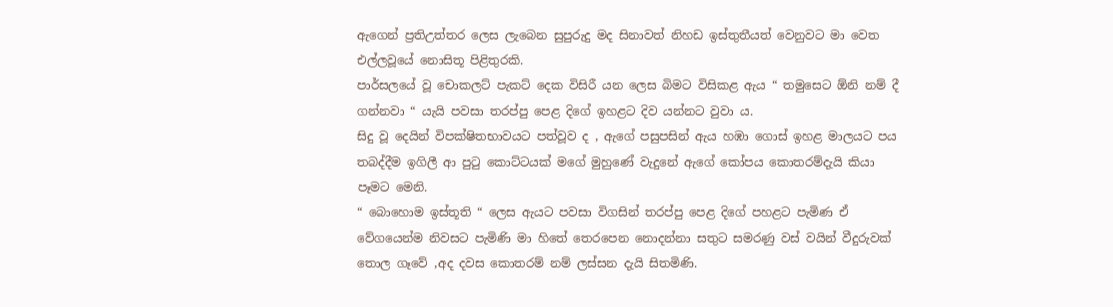ඇගෙන් ප්‍රතිඋත්තර ලෙස ලැබෙන සුපුරුදු මද සිනාවත් නිහඩ ඉස්තුතීයත් වෙනුවට මා වෙත එල්ලවූයේ නොසිතූ පිළිතුරකි.
පාර්සලයේ වූ චොකලට් පැකට් දෙක විසිරී යන ලෙස බිමට විසිකළ ඇය “ තමුසෙට ඕනි නම් දී ගන්නවා “ යැයි පවසා තරප්පු පෙළ දිගේ ඉහළට දිව යන්නට වුවා ය.
සිදු වූ දෙයින් විපක්ෂිතභාවයට පත්වූව ද , ඇගේ පසුපසින් ඇය හඹා ගොස් ඉහළ මාලයට පය තබද්දීම ඉගිලී ආ පුටු කොට්ටයක් මගේ මුහුණේ වැදුනේ ඇගේ කෝපය කොතරම්දැයි කියා පෑමට මෙනි.
“ බොහොම ඉස්තූති “ ලෙස ඇයට පවසා විගසින් තරප්පු පෙළ දිගේ පහළට පැමිණ ඒ වේගයෙන්ම නිවසට පැමිණි මා හිතේ තෙරපෙන නොදන්නා සතුට සමරණු වස් වයින් වීදුරුවක් තොල ගෑවේ ,අද දවස කොතරම් නම් ලස්සන දැයි සිතමිණි.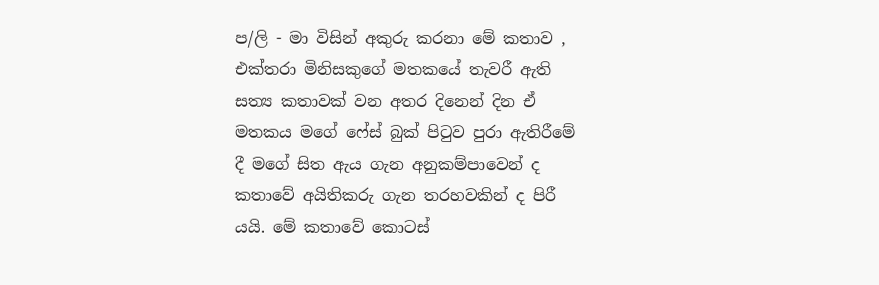ප/ලි - මා විසින් අකුරු කරනා මේ කතාව , එක්තරා මිනිසකුගේ මතකයේ තැවරී ඇති සත්‍ය කතාවක් වන අතර දිනෙන් දින ඒ මතකය මගේ ෆේස් බුක් පිටුව පුරා ඇතිරීමේ දී මගේ සිත ඇය ගැන අනුකම්පාවෙන් ද කතාවේ අයිතිකරු ගැන තරහවකින් ද පිරී යයි. මේ කතාවේ කොටස්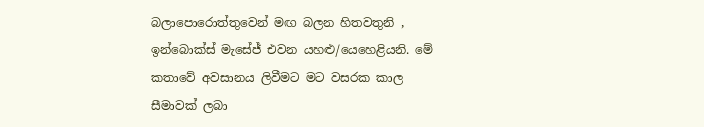බලාපොරොත්තුවෙන් මඟ බලන හිතවතුනි , ඉන්බොක්ස් මැසේජ් එවන යහළු/යෙහෙළියනි. මේ කතාවේ අවසානය ලිවීමට මට වසරක කාල සීමාවක් ලබා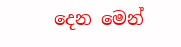දෙන මෙන්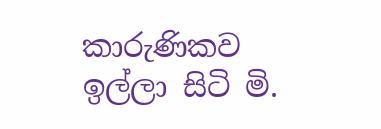කාරුණිකව ඉල්ලා සිටි මි.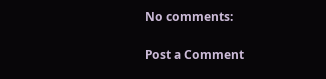No comments:

Post a Comment